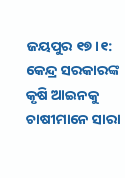ଜୟପୁର ୧୭।୧: କେନ୍ଦ୍ର ସରକାରଙ୍କ କୃଷି ଆଇନକୁ ଚାଷୀମାନେ ସାରା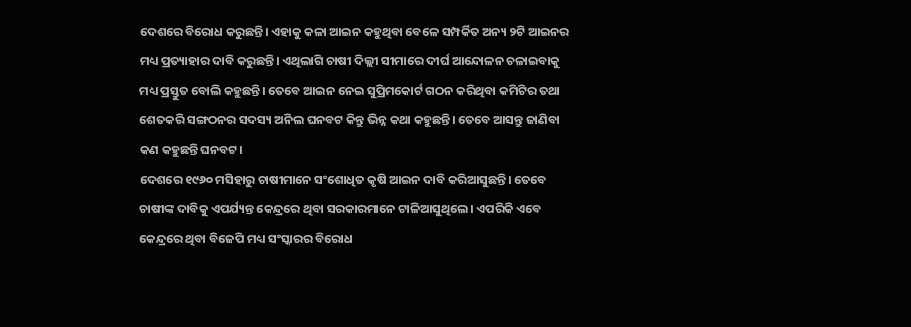ଦେଶରେ ବିରୋଧ କରୁଛନ୍ତି। ଏହାକୁ କଳା ଆଇନ କହୁଥିବା ବେଳେ ସମ୍ପର୍କିତ ଅନ୍ୟ ୨ଟି ଆଇନର ମଧ୍ୟ ପ୍ରତ୍ୟାହାର ଦାବି କରୁଛନ୍ତି। ଏଥିଲାଗି ଚାଷୀ ଦିଲ୍ଲୀ ସୀମାରେ ଦୀର୍ଘ ଆନ୍ଦୋଳନ ଚଳାଇବାକୁ ମଧ୍ୟ ପ୍ରସ୍ତୁତ ବୋଲି କହୁଛନ୍ତି। ତେବେ ଆଇନ ନେଇ ସୁପ୍ରିମକୋର୍ଟ ଗଠନ କରିଥିବା କମିଟିର ତଥା ଶେତକରି ସଙ୍ଗଠନର ସଦସ୍ୟ ଅନିଲ ଘନବଟ କିନ୍ତୁ ଭିନ୍ନ କଥା କହୁଛନ୍ତି। ତେବେ ଆସନ୍ତୁ ଜାଣିବା କଣ କହୁଛନ୍ତି ଘନବଟ।
ଦେଶରେ ୧୯୬୦ ମସିହାରୁ ଚାଷୀମାନେ ସଂଶୋଧିତ କୃଷି ଆଇନ ଦାବି କରିଆସୁଛନ୍ତି। ତେବେ ଚାଷୀଙ୍କ ଦାବିକୁ ଏପର୍ଯ୍ୟନ୍ତ କେନ୍ଦ୍ରରେ ଥିବା ସରକାରମାନେ ଟାଳିଆସୁଥିଲେ। ଏପରିକି ଏବେ କେନ୍ଦ୍ରରେ ଥିବା ବିଜେପି ମଧ୍ୟ ସଂସ୍କାରର ବିରୋଧ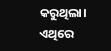କରୁଥିଲା। ଏଥିରେ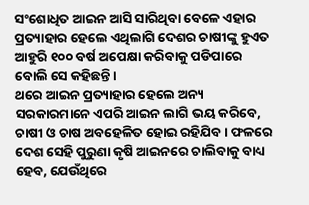ସଂଶୋଧିତ ଆଇନ ଆସି ସାରିଥିବା ବେଳେ ଏହାର ପ୍ରତ୍ୟାହାର ହେଲେ ଏଥିଲାଗି ଦେଶର ଚାଷୀଙ୍କୁ ହୁଏତ ଆହୁରି ୧୦୦ ବର୍ଷ ଅପେକ୍ଷା କରିବାକୁ ପଡିପାରେ ବୋଲି ସେ କହିଛନ୍ତି।
ଥରେ ଆଇନ ପ୍ରତ୍ୟାହାର ହେଲେ ଅନ୍ୟ ସରକାରମାନେ ଏପରି ଆଇନ ଲାଗି ଭୟ କରିବେ, ଚାଷୀ ଓ ଚାଷ ଅବହେଳିତ ହୋଇ ରହିଯିବ। ଫଳରେ ଦେଶ ସେହି ପୁରୁଣା କୃଷି ଆଇନରେ ଚାଲିବାକୁ ବାଧ୍ୟ ହେବ, ଯେଉଁଥିରେ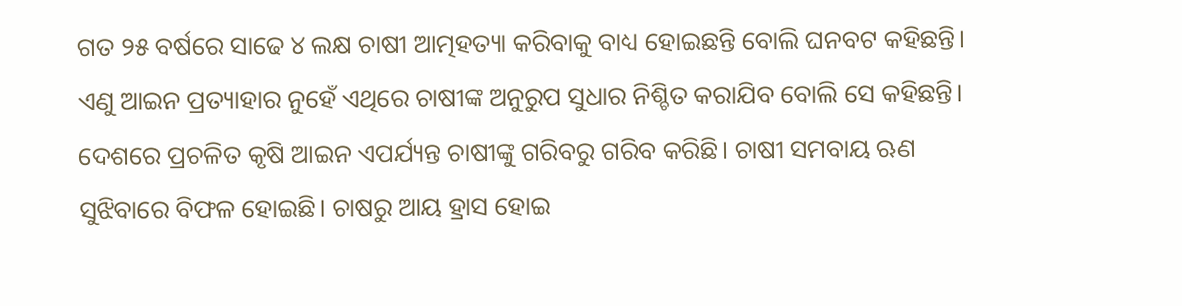ଗତ ୨୫ ବର୍ଷରେ ସାଢେ ୪ ଲକ୍ଷ ଚାଷୀ ଆତ୍ମହତ୍ୟା କରିବାକୁ ବାଧ୍ୟ ହୋଇଛନ୍ତି ବୋଲି ଘନବଟ କହିଛନ୍ତି। ଏଣୁ ଆଇନ ପ୍ରତ୍ୟାହାର ନୁହେଁ ଏଥିରେ ଚାଷୀଙ୍କ ଅନୁରୁପ ସୁଧାର ନିଶ୍ଚିତ କରାଯିବ ବୋଲି ସେ କହିଛନ୍ତି।
ଦେଶରେ ପ୍ରଚଳିତ କୃଷି ଆଇନ ଏପର୍ଯ୍ୟନ୍ତ ଚାଷୀଙ୍କୁ ଗରିବରୁ ଗରିବ କରିଛି। ଚାଷୀ ସମବାୟ ଋଣ ସୁଝିବାରେ ବିଫଳ ହୋଇଛି। ଚାଷରୁ ଆୟ ହ୍ରାସ ହୋଇ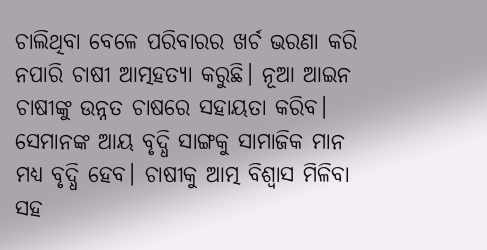ଚାଲିଥିବା ବେଳେ ପରିବାରର ଖର୍ଚ ଭରଣା କରି ନପାରି ଚାଷୀ ଆତ୍ମହତ୍ୟା କରୁଛି। ନୂଆ ଆଇନ ଚାଷୀଙ୍କୁ ଉନ୍ନତ ଚାଷରେ ସହାୟତା କରିବ। ସେମାନଙ୍କ ଆୟ ବୃଦ୍ଧି ସାଙ୍ଗକୁ ସାମାଜିକ ମାନ ମଧ୍ୟ ବୃଦ୍ଧି ହେବ। ଚାଷୀକୁ ଆତ୍ମ ବିଶ୍ୱାସ ମିଳିବା ସହ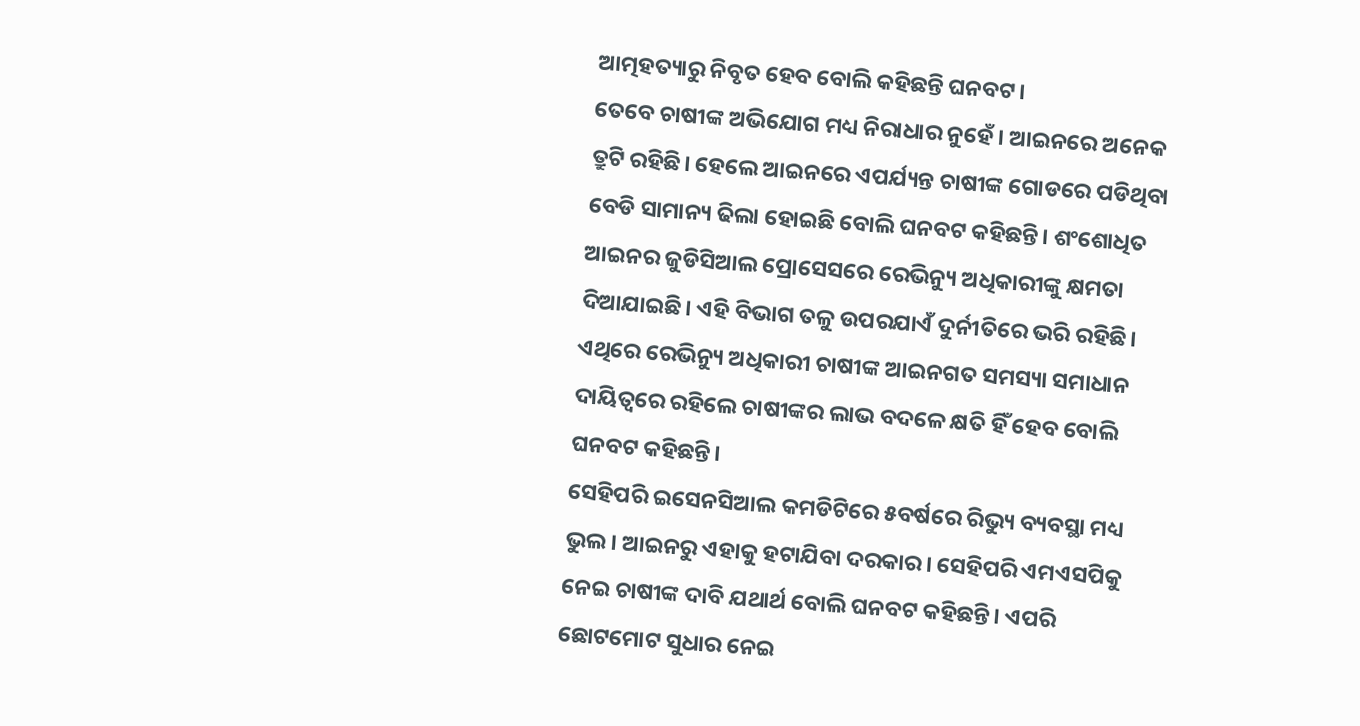ଆତ୍ମହତ୍ୟାରୁ ନିବୃତ ହେବ ବୋଲି କହିଛନ୍ତି ଘନବଟ।
ତେବେ ଚାଷୀଙ୍କ ଅଭିଯୋଗ ମଧ୍ୟ ନିରାଧାର ନୁହେଁ। ଆଇନରେ ଅନେକ ତ୍ରୁଟି ରହିଛି। ହେଲେ ଆଇନରେ ଏପର୍ଯ୍ୟନ୍ତ ଚାଷୀଙ୍କ ଗୋଡରେ ପଡିଥିବା ବେଡି ସାମାନ୍ୟ ଢିଲା ହୋଇଛି ବୋଲି ଘନବଟ କହିଛନ୍ତି। ଶଂଶୋଧିତ ଆଇନର ଜୁଡିସିଆଲ ପ୍ରୋସେସରେ ରେଭିନ୍ୟୁ ଅଧିକାରୀଙ୍କୁ କ୍ଷମତା ଦିଆଯାଇଛି। ଏହି ବିଭାଗ ତଳୁ ଉପରଯାଏଁ ଦୁର୍ନୀତିରେ ଭରି ରହିଛି। ଏଥିରେ ରେଭିନ୍ୟୁ ଅଧିକାରୀ ଚାଷୀଙ୍କ ଆଇନଗତ ସମସ୍ୟା ସମାଧାନ ଦାୟିତ୍ୱରେ ରହିଲେ ଚାଷୀଙ୍କର ଲାଭ ବଦଳେ କ୍ଷତି ହିଁ ହେବ ବୋଲି ଘନବଟ କହିଛନ୍ତି।
ସେହିପରି ଇସେନସିଆଲ କମଡିଟିରେ ୫ବର୍ଷରେ ରିଭ୍ୟୁ ବ୍ୟବସ୍ଥା ମଧ୍ୟ ଭୁଲ। ଆଇନରୁ ଏହାକୁ ହଟାଯିବା ଦରକାର। ସେହିପରି ଏମଏସପିକୁ ନେଇ ଚାଷୀଙ୍କ ଦାବି ଯଥାର୍ଥ ବୋଲି ଘନବଟ କହିଛନ୍ତି। ଏପରି ଛୋଟମୋଟ ସୁଧାର ନେଇ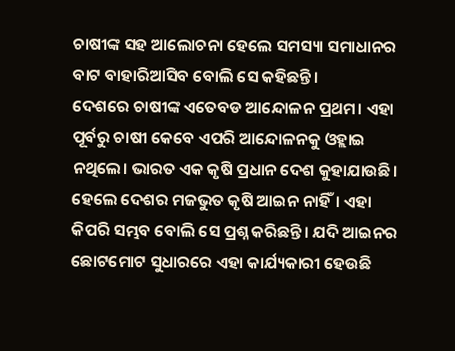ଚାଷୀଙ୍କ ସହ ଆଲୋଚନା ହେଲେ ସମସ୍ୟା ସମାଧାନର ବାଟ ବାହାରିଆସିବ ବୋଲି ସେ କହିଛନ୍ତି।
ଦେଶରେ ଚାଷୀଙ୍କ ଏତେବଡ ଆନ୍ଦୋଳନ ପ୍ରଥମ। ଏହା ପୂର୍ବରୁ ଚାଷୀ କେବେ ଏପରି ଆନ୍ଦୋଳନକୁ ଓହ୍ଲାଇ ନଥିଲେ। ଭାରତ ଏକ କୃଷି ପ୍ରଧାନ ଦେଶ କୁହାଯାଉଛି। ହେଲେ ଦେଶର ମଜଭୁତ କୃଷି ଆଇନ ନାହିଁ। ଏହା କିପରି ସମ୍ଭବ ବୋଲି ସେ ପ୍ରଶ୍ନ କରିଛନ୍ତି। ଯଦି ଆଇନର ଛୋଟମୋଟ ସୁଧାରରେ ଏହା କାର୍ଯ୍ୟକାରୀ ହେଉଛି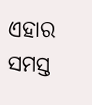ଏହାର ସମସ୍ତ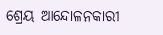ଶ୍ରେୟ ଆନ୍ଦୋଳନକାରୀ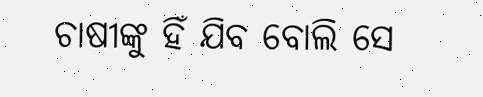ଚାଷୀଙ୍କୁ ହିଁ ଯିବ ବୋଲି ସେ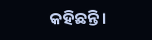କହିଛନ୍ତି।